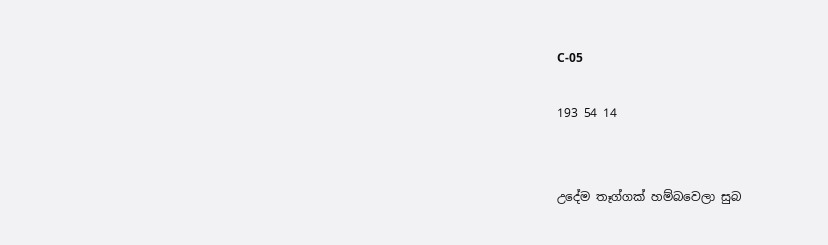C-05

193 54 14


උදේම තෑග්ගක් හම්බවෙලා සුබ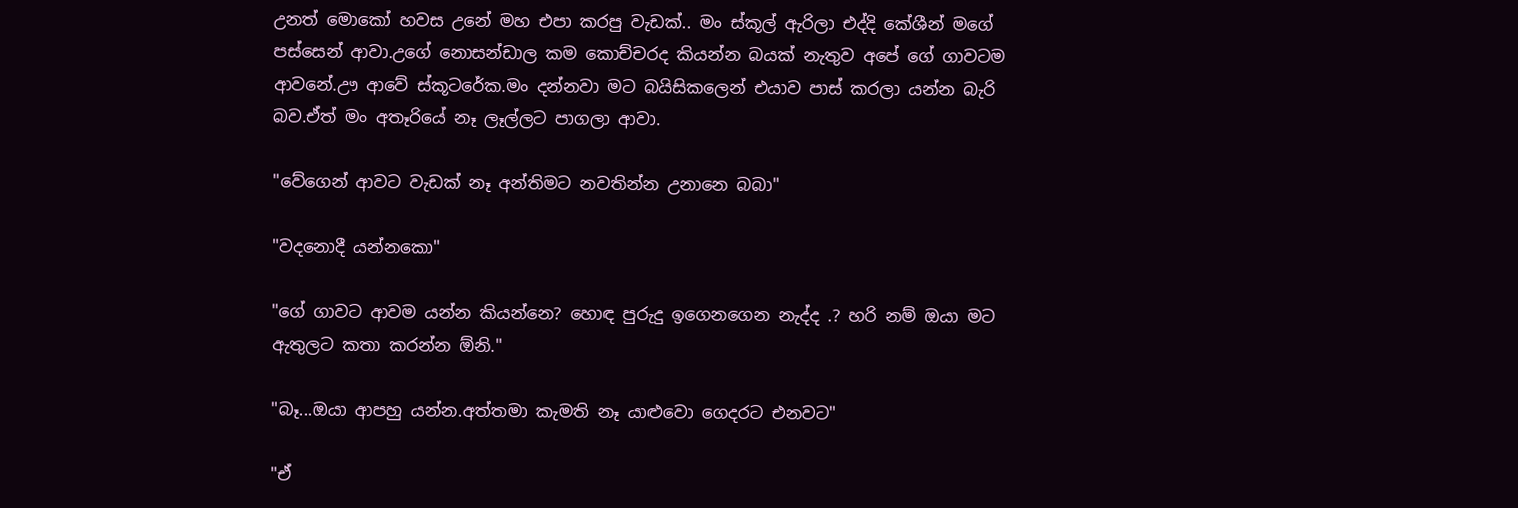උනත් මොකෝ හවස උනේ මහ එපා කරපු වැඩක්.. මං ස්කූල් ඇරිලා එද්දි කේශීන් මගේ පස්සෙන් ආවා.උගේ නොසන්ඩාල කම කොච්චරද කියන්න බයක් නැතුව අපේ ගේ ගාවටම ආවනේ.ඌ ආවේ ස්කූටරේක.මං දන්නවා මට බයිසිකලෙන් එයාව පාස් කරලා යන්න බැරි බව.ඒත් මං අතෑරියේ නෑ ලෑල්ලට පාගලා ආවා.

"වේගෙන් ආවට වැඩක් නෑ අන්තිමට නවතින්න උනානෙ බබා"

"වදනොදී යන්නකො"

"ගේ ගාවට ආවම යන්න කියන්නෙ? හොඳ පුරුදු ඉගෙනගෙන නැද්ද .? හරි නම් ඔයා මට ඇතුලට කතා කරන්න ඕනි."

"බෑ...ඔයා ආපහු යන්න.අත්තමා කැමති නෑ යාළුවො ගෙදරට එනවට"

"ඒ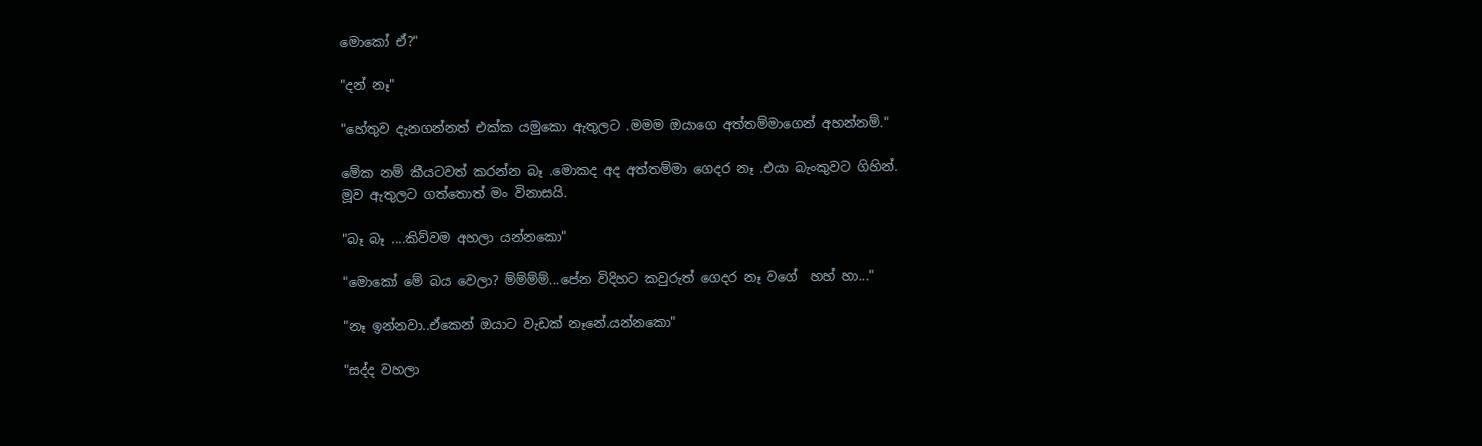මොකෝ ඒ?"

"දන් නෑ"

"හේතුව දැනගන්නත් එක්ක යමුකො ඇතුලට .මමම ඔයාගෙ අත්තම්මාගෙන් අහන්නම්."

මේක නම් කීයටවත් කරන්න බෑ .මොකද අද අත්තම්මා ගෙදර නෑ .එයා බැංකුවට ගිහින්.
මූව ඇතුලට ගත්තොත් මං විනාසයි.

"බෑ බෑ ....කිව්වම අහලා යන්නකො"

"මොකෝ මේ බය වෙලා? ම්ම්ම්ම්...පේන විදිහට කවුරුත් ගෙදර නෑ වගේ  හහ් හා..."

"නෑ ඉන්නවා..ඒකෙන් ඔයාට වැඩක් නෑනේ.යන්නකො"

"සද්ද වහලා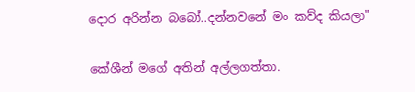දොර අරින්න බබෝ..දන්නවනේ මං කව්ද කියලා"

කේශීන් මගේ අතින් අල්ලගත්තා.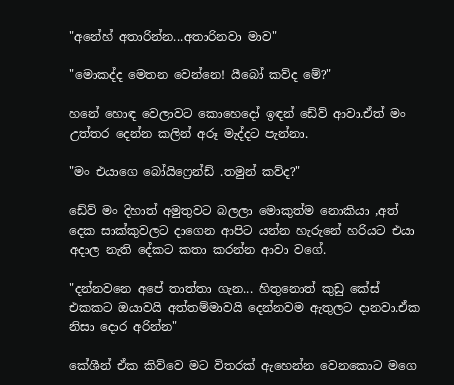"අනේහ් අතාරින්න...අතාරිනවා මාව"

"මොකද්ද මෙතන වෙන්නෙ! යීබෝ කව්ද මේ?"

හනේ හොඳ වෙලාවට කොහෙදෝ ඉඳන් ඩේව් ආවා.ඒත් මං උත්තර දෙන්න කලින් අරූ මැද්දට පැන්නා.

"මං එයාගෙ බෝයිෆ්‍රෙන්ඩ් .තමුන් කව්ද?"

ඩේව් මං දිහාත් අමුතුවට බලලා මොකුත්ම නොකියා ,අත් දෙක සාක්කුවලට දාගෙන ආපිට යන්න හැරුනේ හරියට එයා අදාල නැති දේකට කතා කරන්න ආවා වගේ.

"දන්නවනෙ අපේ තාත්තා ගැන... හිතුනොත් කුඩු කේස් එකකට ඔයාවයි අත්තම්මාවයි දෙන්නවම ඇතුලට දානවා.ඒක නිසා දොර අරින්න"

කේශීන් ඒක කිව්වෙ මට විතරක් ඇහෙන්න වෙනකොට මගෙ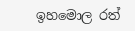ඉහමොල රත්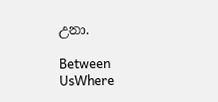උනා.

Between UsWhere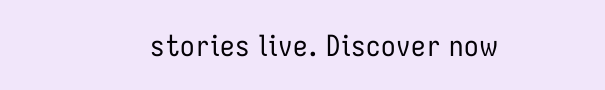stories live. Discover now